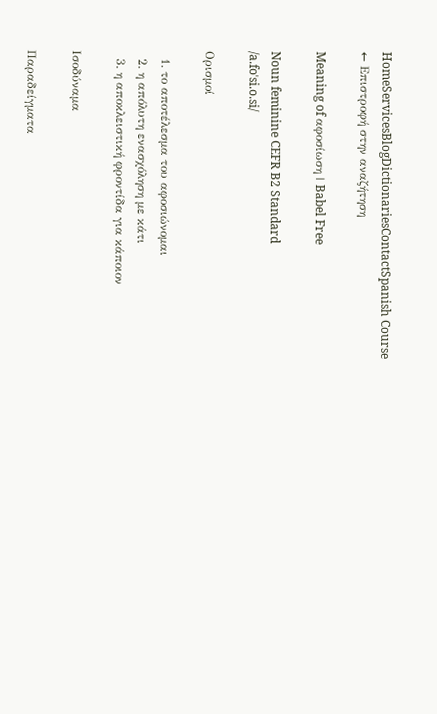HomeServicesBlogDictionariesContactSpanish Course
← Επιστροφή στην αναζήτηση

Meaning of αφοσίωση | Babel Free

Noun feminine CEFR B2 Standard
/a.foˈsi.o.si/

Ορισμοί

  1. το αποτέλεσμα του αφοσιώνομαι
  2. η απόλυτη ενασχόληση με κάτι
  3. η αποκλειστική φροντίδα για κάποιον

Ισοδύναμα

Παραδείγματα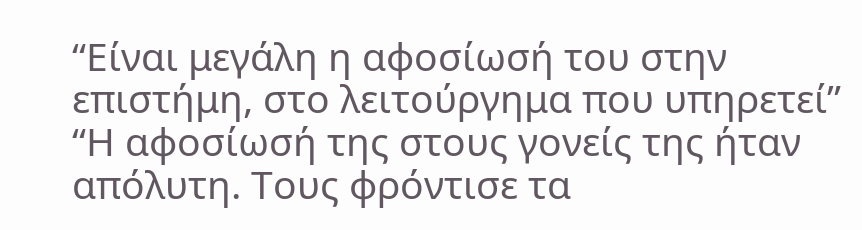“Είναι μεγάλη η αφοσίωσή του στην επιστήμη, στο λειτούργημα που υπηρετεί”
“Η αφοσίωσή της στους γονείς της ήταν απόλυτη. Τους φρόντισε τα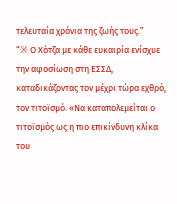τελευταία χρόνια της ζωής τους.”
“※ Ο Χότζα με κάθε ευκαιρία ενίσχυε την αφοσίωση στη ΕΣΣΔ, καταδικάζοντας τον μέχρι τώρα εχθρό, τον τιτοϊσμό. «Να καταπολεμείται ο τιτοϊσμός ως η πιο επικίνδυνη κλίκα του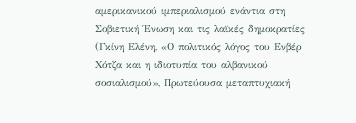αμερικανικού ιμπεριαλισμού ενάντια στη Σοβιετική Ένωση και τις λαϊκές δημοκρατίες (Γκίνη Ελένη, «Ο πολιτικός λόγος του Ενβέρ Χότζα και η ιδιοτυπία του αλβανικού σοσιαλισμού», Πρωτεύουσα μεταπτυχιακή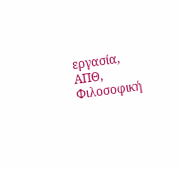εργασία, ΑΠΘ, Φιλοσοφική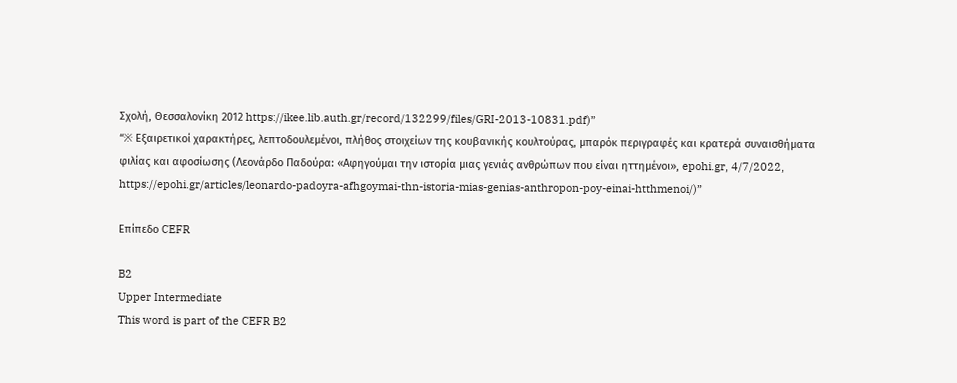Σχολή, Θεσσαλονίκη 2012 https://ikee.lib.auth.gr/record/132299/files/GRI-2013-10831.pdf)”
“※ Εξαιρετικοί χαρακτήρες, λεπτοδουλεμένοι, πλήθος στοιχείων της κουβανικής κουλτούρας, μπαρόκ περιγραφές και κρατερά συναισθήματα φιλίας και αφοσίωσης (Λεονάρδο Παδούρα: «Αφηγούμαι την ιστορία μιας γενιάς ανθρώπων που είναι ηττημένοι», epohi.gr, 4/7/2022, https://epohi.gr/articles/leonardo-padoyra-afhgoymai-thn-istoria-mias-genias-anthropon-poy-einai-htthmenoi/)”

Επίπεδο CEFR

B2
Upper Intermediate
This word is part of the CEFR B2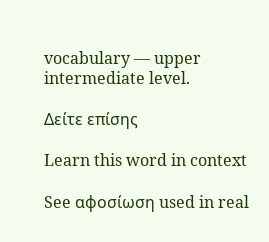vocabulary — upper intermediate level.

Δείτε επίσης

Learn this word in context

See αφοσίωση used in real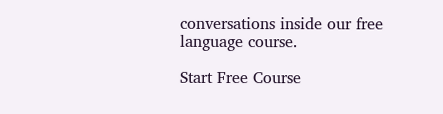conversations inside our free language course.

Start Free Course